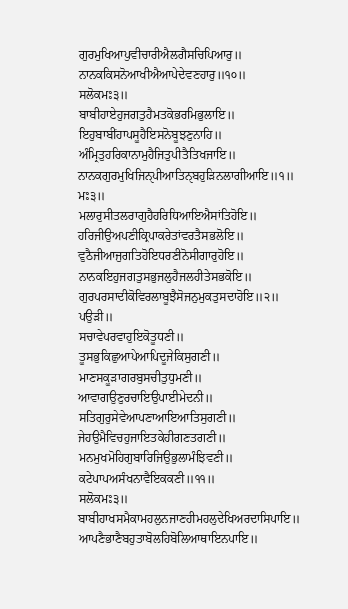ਗੁਰਮੁਖਿਆਪੁਵੀਚਾਰੀਐਲਗੈਸਚਿਪਿਆਰੁ॥
ਨਾਨਕਕਿਸਨੋਆਖੀਐਆਪੇਦੇਵਣਹਾਰੁ॥੧੦॥
ਸਲੋਕਮਃ੩॥
ਬਾਬੀਹਾਏਹੁਜਗਤੁਹੈਮਤਕੋਭਰਮਿਭੁਲਾਇ॥
ਇਹੁਬਾਬੀਂਹਾਪਸੂਹੈਇਸਨੋਬੂਝਣੁਨਾਹਿ॥
ਅੰਮ੍ਰਿਤੁਹਰਿਕਾਨਾਮੁਹੈਜਿਤੁਪੀਤੈਤਿਖਜਾਇ॥
ਨਾਨਕਗੁਰਮੁਖਿਜਿਨੑਪੀਆਤਿਨੑਬਹੁੜਿਨਲਾਗੀਆਇ॥੧॥
ਮਃ੩॥
ਮਲਾਰੁਸੀਤਲਰਾਗੁਹੈਹਰਿਧਿਆਇਐਸਾਂਤਿਹੋਇ॥
ਹਰਿਜੀਉਅਪਣੀਕ੍ਰਿਪਾਕਰੇਤਾਂਵਰਤੈਸਭਲੋਇ॥
ਵੁਠੈਜੀਆਜੁਗਤਿਹੋਇਧਰਣੀਨੋਸੀਗਾਰੁਹੋਇ॥
ਨਾਨਕਇਹੁਜਗਤੁਸਭੁਜਲੁਹੈਜਲਹੀਤੇਸਭਕੋਇ॥
ਗੁਰਪਰਸਾਦੀਕੋਵਿਰਲਾਬੂਝੈਸੋਜਨੁਮੁਕਤੁਸਦਾਹੋਇ॥੨॥
ਪਉੜੀ॥
ਸਚਾਵੇਪਰਵਾਹੁਇਕੋਤੂਧਣੀ॥
ਤੂਸਭੁਕਿਛੁਆਪੇਆਪਿਦੂਜੇਕਿਸੁਗਣੀ॥
ਮਾਣਸਕੂੜਾਗਰਬੁਸਚੀਤੁਧੁਮਣੀ॥
ਆਵਾਗਉਣੁਰਚਾਇਉਪਾਈਮੇਦਨੀ॥
ਸਤਿਗੁਰੁਸੇਵੇਆਪਣਾਆਇਆਤਿਸੁਗਣੀ॥
ਜੇਹਉਮੈਵਿਚਹੁਜਾਇਤਕੇਹੀਗਣਤਗਣੀ॥
ਮਨਮੁਖਮੋਹਿਗੁਬਾਰਿਜਿਉਭੁਲਾਮੰਝਿਵਣੀ॥
ਕਟੇਪਾਪਅਸੰਖਨਾਵੈਇਕਕਣੀ॥੧੧॥
ਸਲੋਕਮਃ੩॥
ਬਾਬੀਹਾਖਸਮੈਕਾਮਹਲੁਨਜਾਣਹੀਮਹਲੁਦੇਖਿਅਰਦਾਸਿਪਾਇ॥
ਆਪਣੈਭਾਣੈਬਹੁਤਾਬੋਲਹਿਬੋਲਿਆਥਾਇਨਪਾਇ॥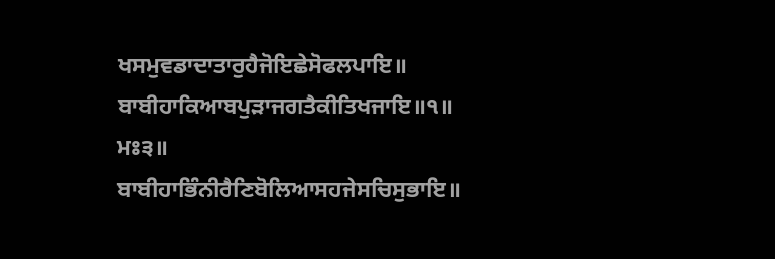ਖਸਮੁਵਡਾਦਾਤਾਰੁਹੈਜੋਇਛੇਸੋਫਲਪਾਇ॥
ਬਾਬੀਹਾਕਿਆਬਪੁੜਾਜਗਤੈਕੀਤਿਖਜਾਇ॥੧॥
ਮਃ੩॥
ਬਾਬੀਹਾਭਿੰਨੀਰੈਣਿਬੋਲਿਆਸਹਜੇਸਚਿਸੁਭਾਇ॥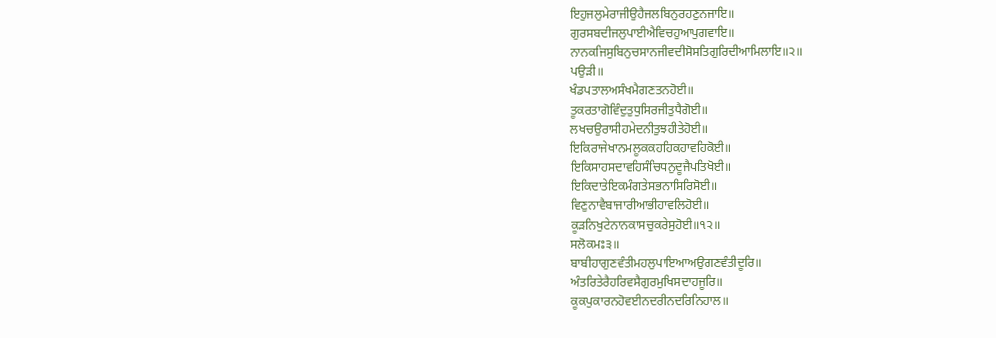ਇਹੁਜਲੁਮੇਰਾਜੀਉਹੈਜਲਬਿਨੁਰਹਣੁਨਜਾਇ॥
ਗੁਰਸਬਦੀਜਲੁਪਾਈਐਵਿਚਹੁਆਪੁਗਵਾਇ॥
ਨਾਨਕਜਿਸੁਬਿਨੁਚਸਾਨਜੀਵਦੀਸੋਸਤਿਗੁਰਿਦੀਆਮਿਲਾਇ॥੨॥
ਪਉੜੀ॥
ਖੰਡਪਤਾਲਅਸੰਖਮੈਗਣਤਨਹੋਈ॥
ਤੂਕਰਤਾਗੋਵਿੰਦੁਤੁਧੁਸਿਰਜੀਤੁਧੈਗੋਈ॥
ਲਖਚਉਰਾਸੀਹਮੇਦਨੀਤੁਝਹੀਤੇਹੋਈ॥
ਇਕਿਰਾਜੇਖਾਨਮਲੂਕਕਹਹਿਕਹਾਵਹਿਕੋਈ॥
ਇਕਿਸਾਹਸਦਾਵਹਿਸੰਚਿਧਨੁਦੂਜੈਪਤਿਖੋਈ॥
ਇਕਿਦਾਤੇਇਕਮੰਗਤੇਸਭਨਾਸਿਰਿਸੋਈ॥
ਵਿਣੁਨਾਵੈਬਾਜਾਰੀਆਭੀਹਾਵਲਿਹੋਈ॥
ਕੂੜਨਿਖੁਟੇਨਾਨਕਾਸਚੁਕਰੇਸੁਹੋਈ॥੧੨॥
ਸਲੋਕਮਃ੩॥
ਬਾਬੀਹਾਗੁਣਵੰਤੀਮਹਲੁਪਾਇਆਅਉਗਣਵੰਤੀਦੂਰਿ॥
ਅੰਤਰਿਤੇਰੈਹਰਿਵਸੈਗੁਰਮੁਖਿਸਦਾਹਜੂਰਿ॥
ਕੂਕਪੁਕਾਰਨਹੋਵਈਨਦਰੀਨਦਰਿਨਿਹਾਲ॥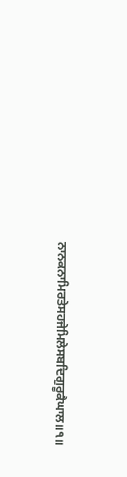ਨਾਨਕਨਾਮਿਰਤੇਸਹਜੇਮਿਲੇਸਬਦਿਗੁਰੂਕੈਘਾਲ॥੧॥